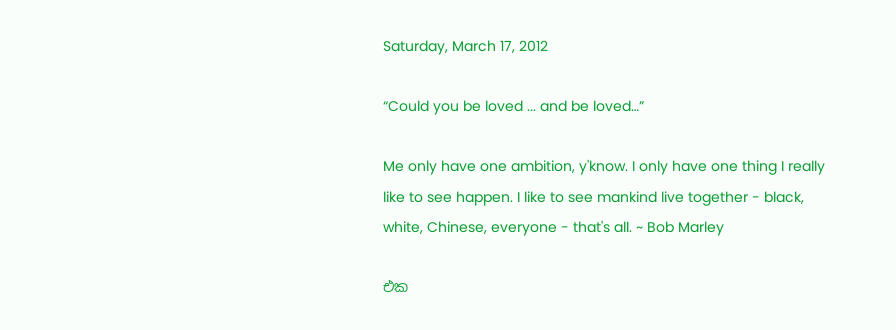Saturday, March 17, 2012

“Could you be loved ... and be loved…”

Me only have one ambition, y'know. I only have one thing I really like to see happen. I like to see mankind live together - black, white, Chinese, everyone - that's all. ~ Bob Marley

එක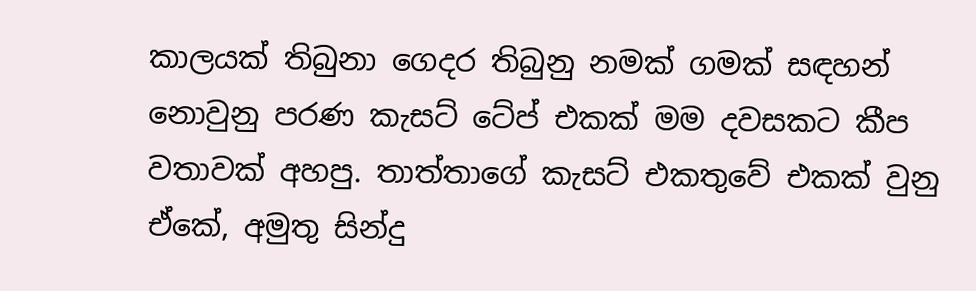කාලයක් තිබුනා ගෙදර තිබුනු නමක් ගමක් සඳහන් නොවුනු පරණ කැසට් ටේප් එකක් මම දවසකට කීප වතාවක් අහපු. තාත්තාගේ කැසට් එකතුවේ එකක් වුනු ඒකේ, අමුතු සින්දු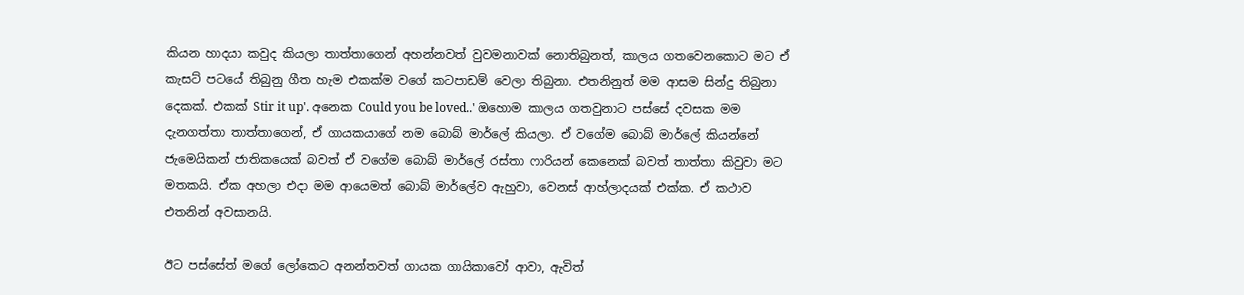කියන හාදයා කවුද කියලා තාත්තාගෙන් අහන්නවත් වුවමනාවක් නොතිබුනත්, කාලය ගතවෙනකොට මට ඒ කැසට් පටයේ තිබුනු ගීත හැම එකක්ම වගේ කටපාඩම් වෙලා තිබුනා. එතනිනුත් මම ආසම සින්දු තිබුනා දෙකක්. එකක් Stir it up'. අනෙක Could you be loved..' ඔහොම කාලය ගතවුනාට පස්සේ දවසක මම දැනගත්තා තාත්තාගෙන්, ඒ ගායකයාගේ නම බොබ් මාර්ලේ කියලා. ඒ වගේම බොබ් මාර්ලේ කියන්නේ ජැමෙයිකන් ජාතිකයෙක් බවත් ඒ වගේම බොබ් මාර්ලේ රස්තා ෆාරියන් කෙනෙක් බවත් තාත්තා කිවුවා මට මතකයි. ඒක අහලා එදා මම ආයෙමත් බොබ් මාර්ලේව ඇහුවා, වෙනස් ආහ්ලාදයක් එක්ක. ඒ කථාව එතනින් අවසානයි.

ඊට පස්සේත් මගේ ලෝකෙට අනන්තවත් ගායක ගායිකාවෝ ආවා, ඇවිත්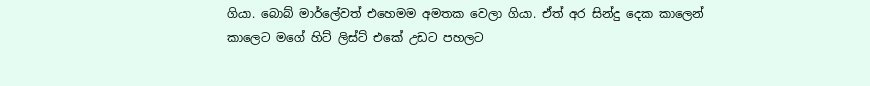ගියා. බොබ් මාර්ලේවත් එහෙමම අමතක වෙලා ගියා. ඒත් අර සින්දු දෙක කාලෙන් කාලෙට මගේ හිට් ලිස්ට් එකේ උඩට පහලට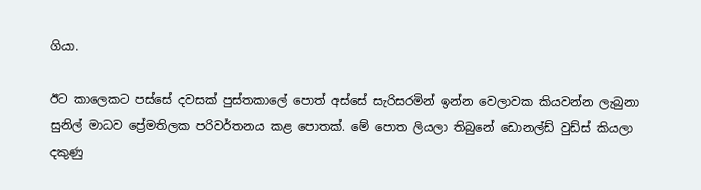ගියා.

ඊට කාලෙකට පස්සේ දවසක් පුස්තකාලේ පොත් අස්සේ සැරිසරමින් ඉන්න වෙලාවක කියවන්න ලැබුනා සුනිල් මාධව ප්‍රේමතිලක පරිවර්තනය කළ පොතක්. මේ පොත ලියලා තිබුනේ ඩොනල්ඩ් වුඩ්ස් කියලා දකුණු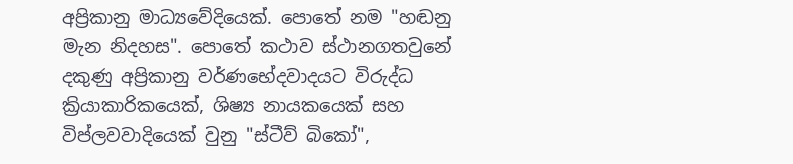අප්‍රිකානු මාධ්‍යවේදියෙක්. පොතේ නම "හඬනු මැන නිදහස". පොතේ කථාව ස්ථානගතවුනේ දකුණු අප්‍රිකානු වර්ණභේදවාදයට විරුද්ධ ක්‍රියාකාරිකයෙක්, ශිෂ්‍ය නායකයෙක් සහ විප්ලවවාදියෙක් වුනු "ස්ටීව් බිකෝ",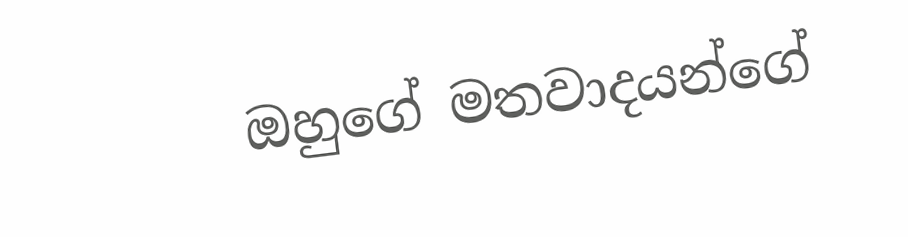ඔහුගේ මතවාදයන්ගේ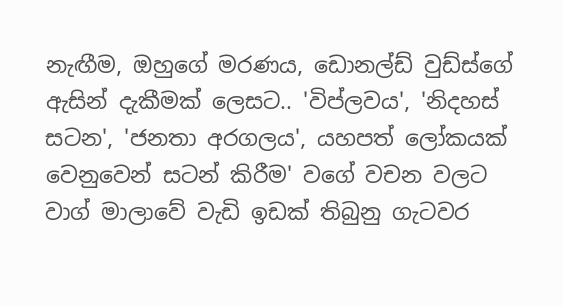නැඟීම, ඔහුගේ මරණය, ඩොනල්ඩ් වුඩ්ස්ගේ ඇසින් දැකීමක් ලෙසට.. 'විප්ලවය', 'නිදහස් සටන', 'ජනතා අරගලය', යහපත් ලෝකයක් වෙනුවෙන් සටන් කිරීම' වගේ වචන වලට වාග් මාලාවේ වැඩි ඉඩක් තිබුනු ගැටවර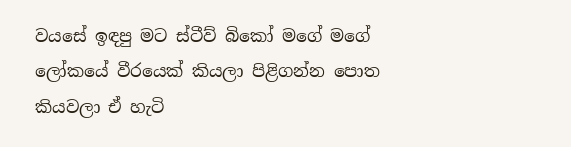වයසේ ඉඳපු මට ස්ටීව් බිකෝ මගේ මගේ ලෝකයේ වීරයෙක් කියලා පිළිගන්න පොත කියවලා ඒ හැටි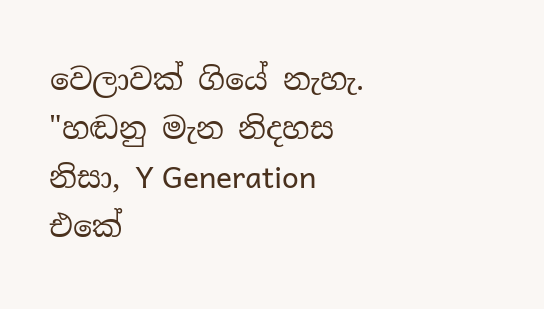වෙලාවක් ගියේ නැහැ. "හඬනු මැන නිදහස නිසා, Y Generation එකේ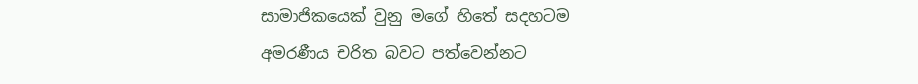සාමාජිකයෙක් වුනු මගේ හිතේ සදහටම අමරණීය චරිත බවට පත්වෙන්නට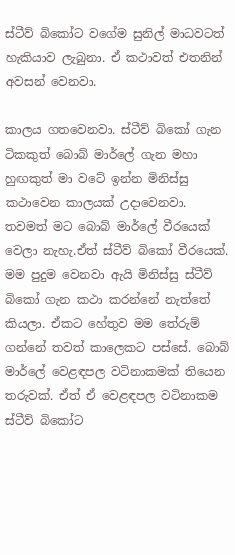ස්ටීව් බිකෝට වගේම සුනිල් මාධවටත් හැකියාව ලැබුනා. ඒ කථාවත් එතනින් අවසන් වෙනවා.

කාලය ගතවෙනවා. ස්ටීව් බිකෝ ගැන ටිකකුත් බොබ් මාර්ලේ ගැන මහා හුඟකුත් මා වටේ ඉන්න මිනිස්සු කථාවෙන කාලයක් උදාවෙනවා. තවමත් මට බොබ් මාර්ලේ වීරයෙක් වෙලා නැහැ.ඒත් ස්ටීව් බිකෝ වීරයෙක්. මම පුදුම වෙනවා ඇයි මිනිස්සු ස්ටීව් බිකෝ ගැන කථා කරන්නේ නැත්තේ කියලා. ඒකට හේතුව මම තේරුම් ගන්නේ තවත් කාලෙකට පස්සේ. බොබ් මාර්ලේ වෙළඳපල වටිනාකමක් තියෙන තරුවක්. ඒත් ඒ වෙළඳපල වටිනාකම ස්ටීව් බිකෝට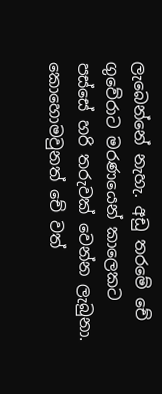ලැබෙන්නේ නැහැ. අඩු තරමේ චේ ගුවේරාට මරණයෙන් කාලෙකට පස්සේ හරි තරුවක් වෙන්න ලැබුනා. කොහොමවුනත් චේ වත්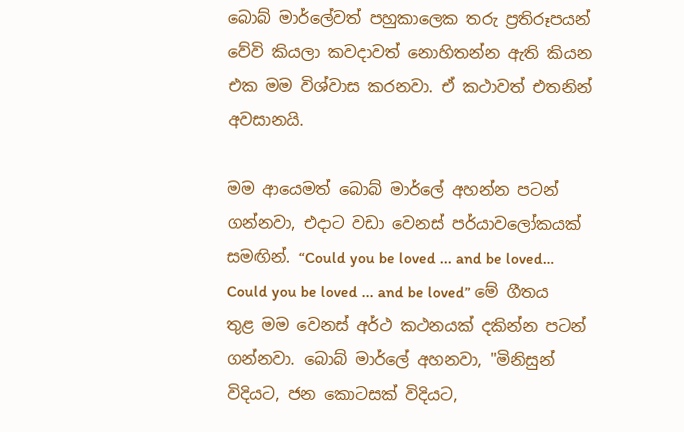බොබ් මාර්ලේවත් පහුකාලෙක තරු ප්‍රතිරූපයන් වේවි කියලා කවදාවත් නොහිතන්න ඇති කියන එක මම විශ්වාස කරනවා. ඒ කථාවත් එතනින් අවසානයි.

මම ආයෙමත් බොබ් මාර්ලේ අහන්න පටන් ගන්නවා, එදාට වඩා වෙනස් පර්යාවලෝකයක් සමඟින්. “Could you be loved ... and be loved… Could you be loved ... and be loved” මේ ගීතය තුළ මම වෙනස් අර්ථ කථනයක් දකින්න පටන් ගන්නවා. බොබ් මාර්ලේ අහනවා, "මිනිසුන් විදියට, ජන කොටසක් විදියට,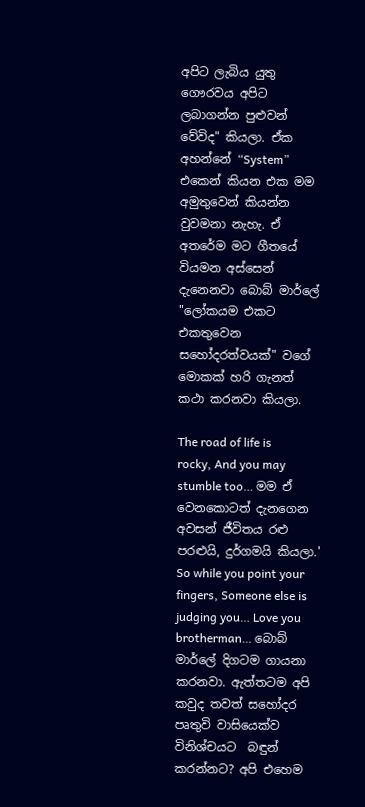අපිට ලැබිය යුතු ගෞරවය අපිට ලබාගන්න පුළුවන් වේවිද" කියලා. ඒක අහන්නේ “System” එකෙන් කියන එක මම අමුතුවෙන් කියන්න වුවමනා නැහැ. ඒ අතරේම මට ගීතයේ වියමන අස්සෙන් දැනෙනවා බොබ් මාර්ලේ "ලෝකයම එකට එකතුවෙන සහෝදරත්වයක්" වගේ මොකක් හරි ගැනත් කථා කරනවා කියලා.

The road of life is rocky, And you may stumble too… මම ඒ වෙනකොටත් දැනගෙන අවසන් ජීවිතය රළු පරළුයි, දුර්ගමයි කියලා.' So while you point your fingers, Someone else is judging you… Love you brotherman… බොබ් මාර්ලේ දිගටම ගායනා කරනවා. ඇත්තටම අපි කවුද තවත් සහෝදර පෘතුවි වාසියෙක්ව විනිශ්චයට  බඳුන් කරන්නට? අපි එහෙම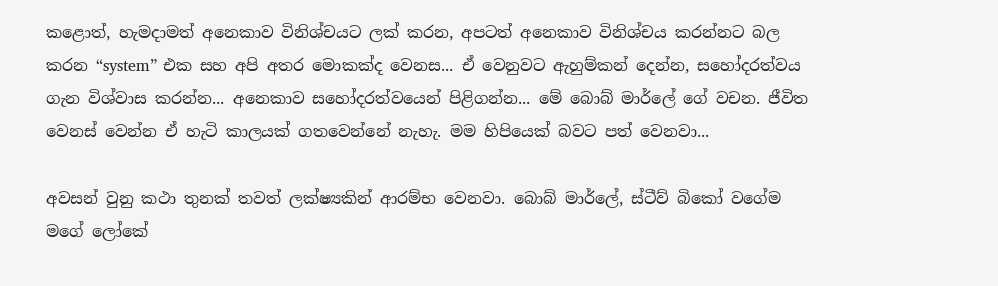කළොත්, හැමදාමත් අනෙකාව විනිශ්චයට ලක් කරන, අපටත් අනෙකාව විනිශ්චය කරන්නට බල කරන “system” එක සහ අපි අතර මොකක්ද වෙනස... ඒ වෙනුවට ඇහුම්කන් දෙන්න, සහෝදරත්වය ගැන විශ්වාස කරන්න... අනෙකාව සහෝදරත්වයෙන් පිළිගන්න... මේ බොබ් මාර්ලේ ගේ වචන. ජීවිත වෙනස් වෙන්න ඒ හැටි කාලයක් ගතවෙන්නේ නැහැ. මම හිපියෙක් බවට පත් වෙනවා...

අවසන් වුනු කථා තුනක් තවත් ලක්ෂ්‍යකින් ආරම්භ වෙනවා. බොබ් මාර්ලේ, ස්ටීව් බිකෝ වගේම මගේ ලෝකේ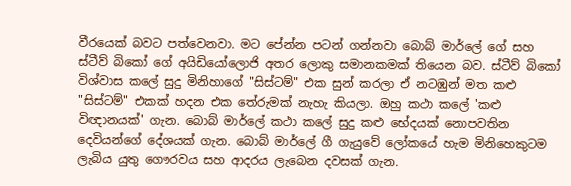වීරයෙක් බවට පත්වෙනවා. මට පේන්න පටන් ගන්නවා බොබ් මාර්ලේ ගේ සහ ස්ටීව් බිකෝ ගේ අයිඩියෝලොජි අතර ලොකු සමානකමක් තියෙන බව. ස්ටීව් බිකෝ විශ්වාස කලේ සුදු මිනිහාගේ "සිස්ටම්" එක සුන් කරලා ඒ නටඹුන් මත කළු "සිස්ටම්" එකක් හදන එක තේරුමක් නැහැ කියලා. ඔහු කථා කලේ 'කළු විඥානයක්' ගැන. බොබ් මාර්ලේ කථා කලේ සුදු කළු භේදයක් නොපවතින දෙවියන්ගේ දේශයක් ගැන. බොබ් මාර්ලේ ගී ගැයුවේ ලෝකයේ හැම මිනිහෙකුටම ලැබිය යුතු ගෞරවය සහ ආදරය ලැබෙන දවසක් ගැන.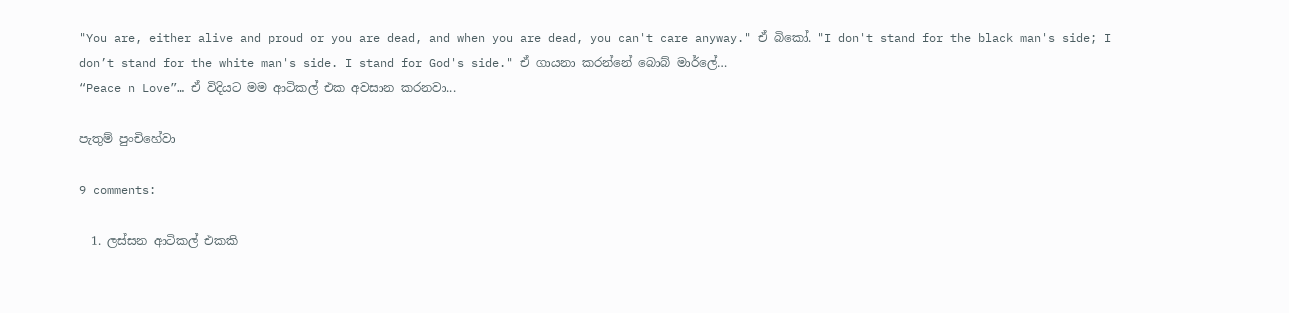"You are, either alive and proud or you are dead, and when you are dead, you can't care anyway." ඒ බිකෝ. "I don't stand for the black man's side; I don’t stand for the white man's side. I stand for God's side." ඒ ගායනා කරන්නේ බොබ් මාර්ලේ…
“Peace n Love”… ඒ විදියට මම ආටිකල් එක අවසාන කරනවා...

පැතුම් පුංචිහේවා

9 comments:

  1. ලස්සන ආටිකල් එකකි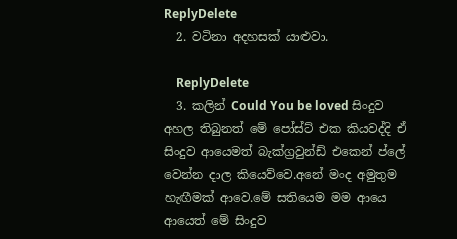ReplyDelete
  2. වටිනා අදහසක් යාළුවා.

    ReplyDelete
  3. කලින් Could You be loved සිංදුව අහල තිබුනත් මේ පෝස්ට් එක කියවද්දි ඒ සිංදුව ආයෙමත් බැක්ග්‍රවුන්ඩ් එකෙන් ප්ලේ වෙන්න දාල කියෙව්වෙ.අනේ මංද අමුතුම හැඟීමක් ආවෙ.මේ සතියෙම මම ආයෙ ආයෙත් මේ සිංදුව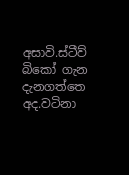අසාවි.ස්ටීව් බිකෝ ගැන දැනගත්තෙ අද.වටිනා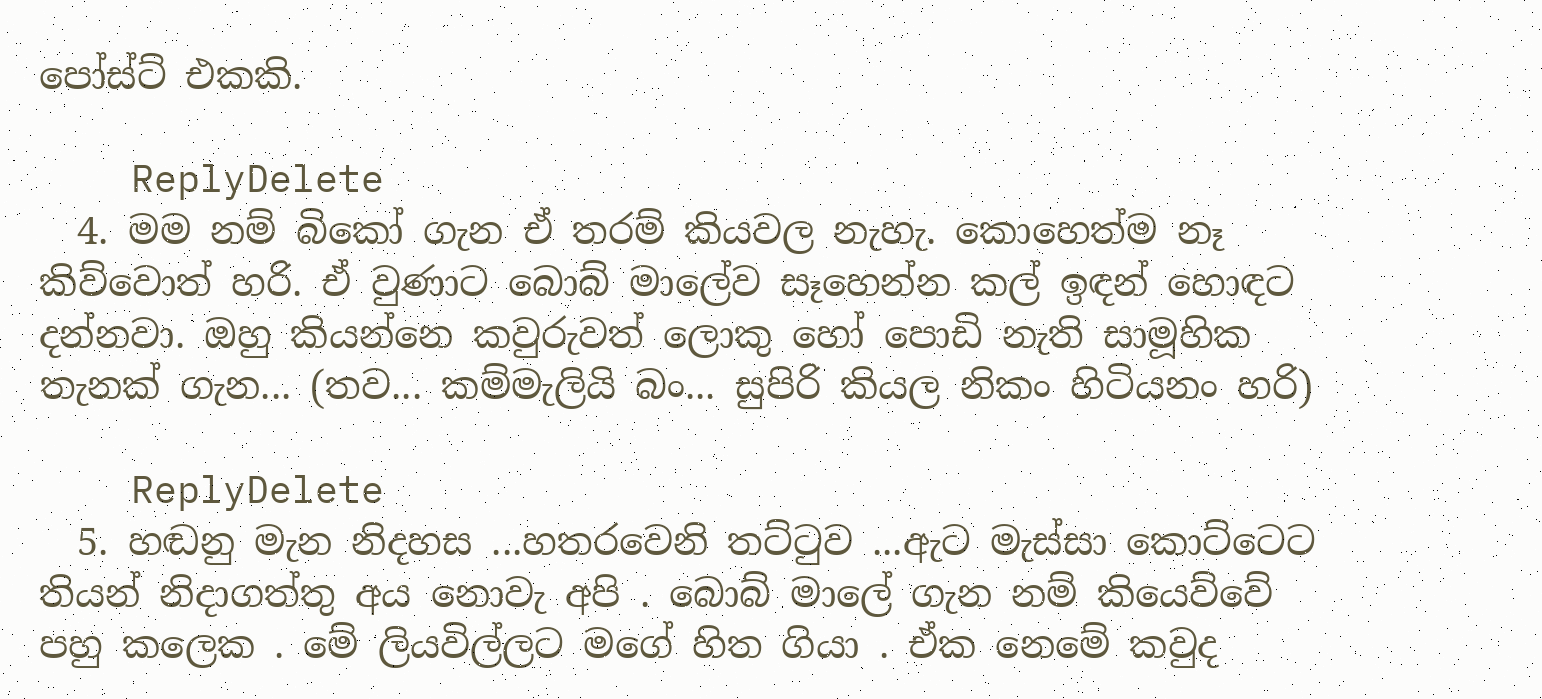පෝස්ට් එකකි.

    ReplyDelete
  4. මම නම් බිකෝ ගැන ඒ තරම් කියවල නැහැ. කොහෙත්ම නෑ කිව්වොත් හරි. ඒ වුණාට බොබ් මාලේව සෑහෙන්න කල් ඉඳන් හොඳට දන්නවා. ඔහු කියන්නෙ කවුරුවත් ලොකු හෝ පොඩි නැති සාමූහික තැනක් ගැන... (තව... කම්මැලියි බං... සුපිරි කියල නිකං හිටියනං හරි)

    ReplyDelete
  5. හඬනු මැන නිදහස ...හතරවෙනි තට්ටුව ...ඇට මැස්සා කොට්ටෙට තියන් නිදාගත්තු අය නොවැ අපි . බොබ් මාලේ ගැන නම් කියෙව්වේ පහු කලෙක . මේ ලියවිල්ලට මගේ හිත ගියා . ඒක නෙමේ කවුද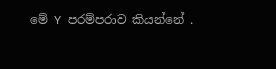මේ Y පරම්පරාව කියන්නේ .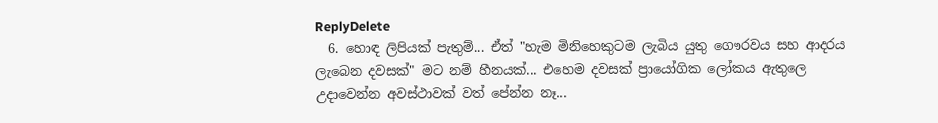ReplyDelete
  6. හොඳ ලිපියක් පැතුම්... ඒත් "හැම මිනිහෙකුටම ලැබිය යුතු ගෞරවය සහ ආදරය ලැබෙන දවසක්" මට නම් හීනයක්... එහෙම දවසක් ප්‍රායෝගික ලෝකය ඇතුලෙ උදාවෙන්න අවස්ථාවක් වත් පේන්න නෑ...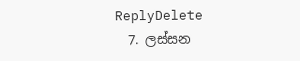ReplyDelete
  7. ලස්සන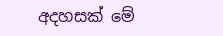අදහසක් මේ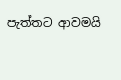පැත්තට ආවමයි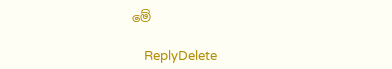මේ

    ReplyDelete